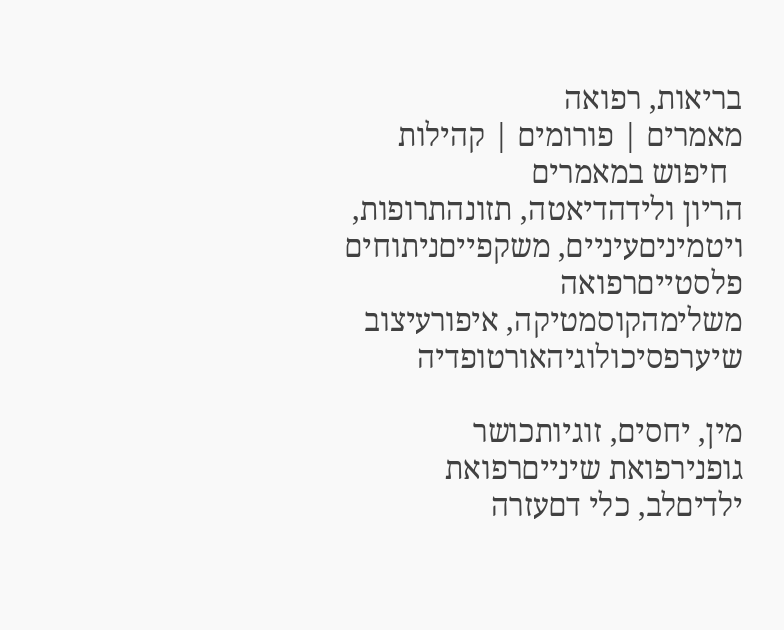בריאות, רפואה
מאמרים | פורומים | קהילות
  חיפוש במאמרים
הריון ולידהדיאטה, תזונהתרופות, ויטמיניםעיניים, משקפייםניתוחים פלסטייםרפואה משלימהקוסמטיקה, איפורעיצוב שיערפסיכולוגיהאורטופדיה

מין, יחסים, זוגיותכושר גופנירפואת שינייםרפואת ילדיםלב, כלי דםעזרה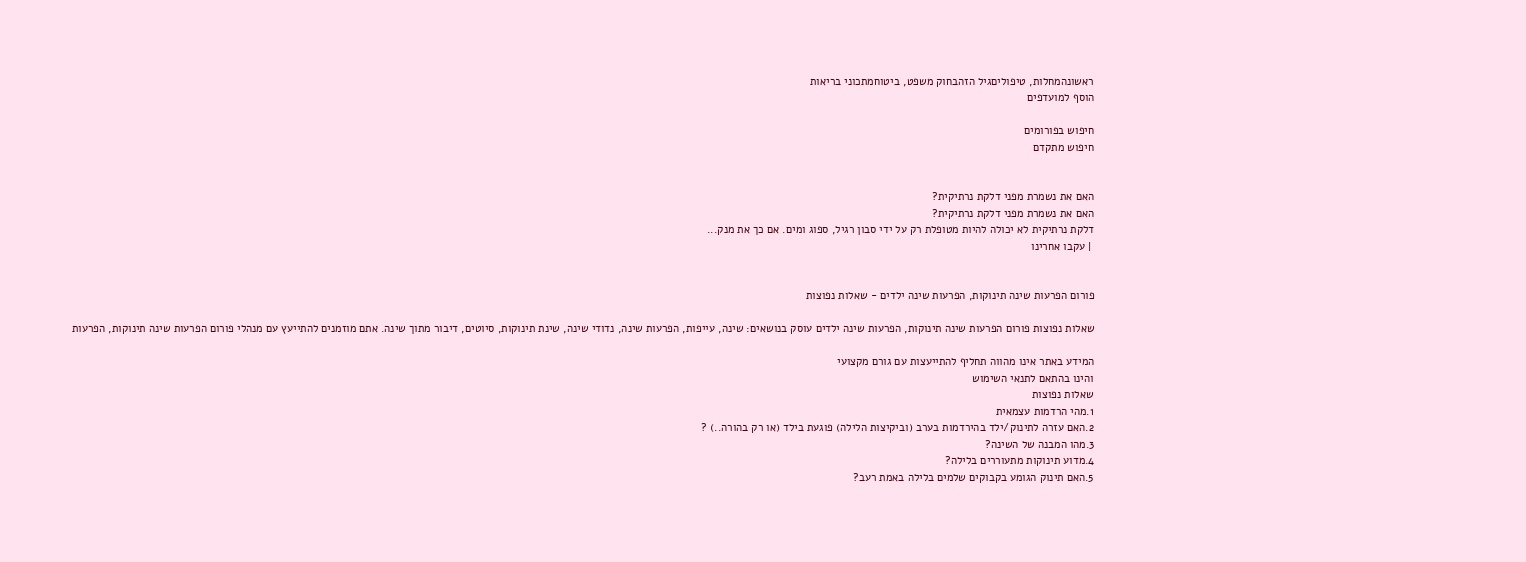ראשונהמחלות, טיפוליםגיל הזהבחוק משפט, ביטוחמתכוני בריאות
הוסף למועדפים

חיפוש בפורומים
חיפוש מתקדם


האם את נשמרת מפני דלקת נרתיקית?
האם את נשמרת מפני דלקת נרתיקית?
דלקת נרתיקית לא יכולה להיות מטופלת רק על ידי סבון רגיל, ספוג ומים. אם כך את מנק...
 | עקבו אחרינו


פורום הפרעות שינה תינוקות, הפרעות שינה ילדים - שאלות נפוצות

שאלות נפוצות פורום הפרעות שינה תינוקות, הפרעות שינה ילדים עוסק בנושאים: שינה, עייפות, הפרעות שינה, נדודי שינה, שינת תינוקות, סיוטים, דיבור מתוך שינה. אתם מוזמנים להתייעץ עם מנהלי פורום הפרעות שינה תינוקות, הפרעות

המידע באתר אינו מהווה תחליף להתייעצות עם גורם מקצועי
והינו בהתאם לתנאי השימוש
שאלות נפוצות
1.מהי הרדמות עצמאית
2.האם עזרה לתינוק/ילד בהירדמות בערב (וביקיצות הלילה) פוגעת בילד (או רק בהורה..) ?
3.מהו המבנה של השינה?
4.מדוע תינוקות מתעוררים בלילה?
5.האם תינוק הגומע בקבוקים שלמים בלילה באמת רעב?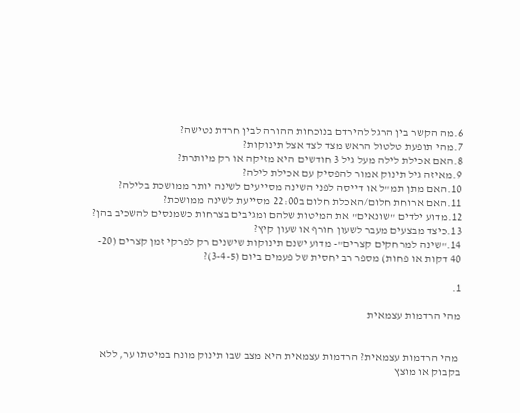6.מה הקשר בין הרגל להירדם בנוכחות ההורה לבין חרדת נטישה?
7.מהי תופעת טלטול הראש מצד לצד אצל תינוקות?
8.האם אכילת לילה מעל גיל 3 חודשים היא מזיקה או רק מיותרת?
9.מאיזה גיל תינוק אמור להפסיק עם אכילת לילה?
10.האם מתן תמ"ל או דייסה לפני השינה מסייעים לשינה יותר ממושכת בלילה?
11.האם ארוחת חלום/האכלת חלום ב22:00 מסייעת לשינה ממושכת?
12.מדוע ילדים "שונאים" את המיטות שלהם ומגיבים בצרחות כשמנסים להשכיב בהן?
13.כיצד מבצעים מעבר לשעון חורף או שעון קיץ?
14."שינה למרחקים קצרים"- מדוע ישנם תינוקות שישנים רק לפרקי זמן קצרים (20- 40 דקות או פחות) מספר רב יחסית של פעמים ביום (3-4-5)?

1.

מהי הרדמות עצמאית


 מהי הרדמות עצמאית? הרדמות עצמאית היא מצב שבו תינוק מונח במיטתו ער, ללא בקבוק או מוצץ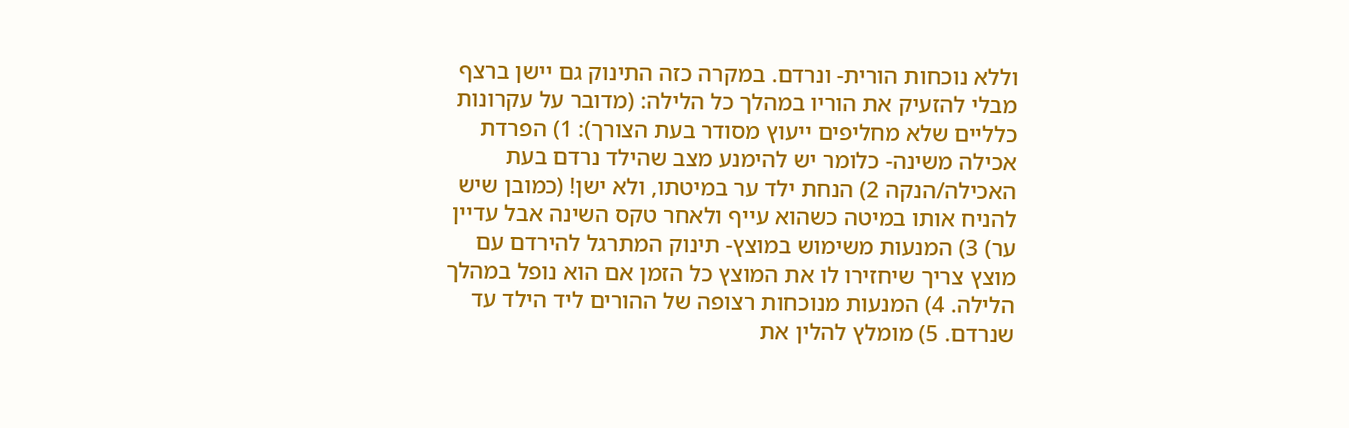וללא נוכחות הורית- ונרדם. במקרה כזה התינוק גם יישן ברצף מבלי להזעיק את הוריו במהלך כל הלילה: (מדובר על עקרונות כלליים שלא מחליפים ייעוץ מסודר בעת הצורך): 1) הפרדת אכילה משינה- כלומר יש להימנע מצב שהילד נרדם בעת האכילה/הנקה 2) הנחת ילד ער במיטתו, ולא ישן! (כמובן שיש להניח אותו במיטה כשהוא עייף ולאחר טקס השינה אבל עדיין ער) 3) המנעות משימוש במוצץ- תינוק המתרגל להירדם עם מוצץ צריך שיחזירו לו את המוצץ כל הזמן אם הוא נופל במהלך הלילה. 4) המנעות מנוכחות רצופה של ההורים ליד הילד עד שנרדם. 5) מומלץ להלין את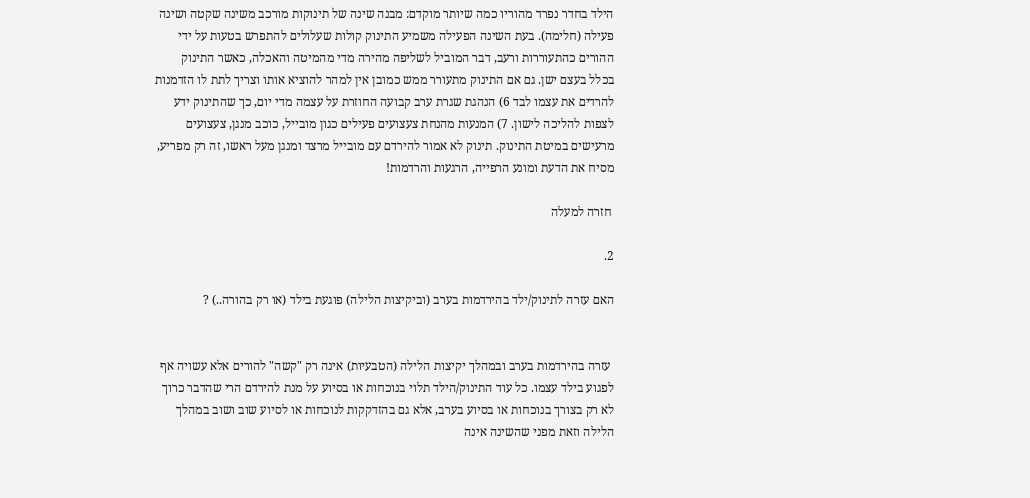הילד בחדר נפרד מהוריו כמה שיותר מוקדם: מבנה שינה של תינוקות מורכב משינה שקטה ושינה פעילה (חלימה). בעת השינה הפעילה משמיע התינוק קולות שעלולים להתפרש בטעות על ידי ההורים כהתעוררות ורעב, דבר המוביל לשליפה מהירה מדי מהמיטה והאכלה, כאשר התינוק בכלל בעצם ישן. גם אם התינוק מתעורר ממש כמובן אין למהר להוציא אותו וצריך לתת לו הזדמנות להרדים את עצמו לבד 6) הנהגת שגרת ערב קבועה החוזרת על עצמה מדי יום, כך שהתינוק ידע לצפות להליכה לישון. 7) המנעות מהנחת צעצועים פעילים כגון מובייל, כוכב מנגן, צעצועים מרעישים במיטת התינוק. תינוק לא אמור להירדם עם מובייל מרצד ומנגן מעל ראשו, זה רק מפריע, מסיח את הדעת ומונע הרפייה, הרגעות והרדמות!

 חזרה למעלה

2.

האם עזרה לתינוק/ילד בהירדמות בערב (וביקיצות הלילה) פוגעת בילד (או רק בהורה..) ?


 עזרה בהירדמות בערב ובמהלך יקיצות הלילה (הטבעיות) אינה רק "קשה" להורים אלא עשויה אף לפגוע בילד עצמו. כל עוד התינוק/הילד תלוי בנוכחות או בסיוע על מנת להירדם הרי שהדבר כרוך לא רק בצורך בנוכחות או בסיוע בערב, אלא גם בהזדקקות לנוכחות או לסיוע שוב ושוב במהלך הלילה וזאת מפני שהשינה אינה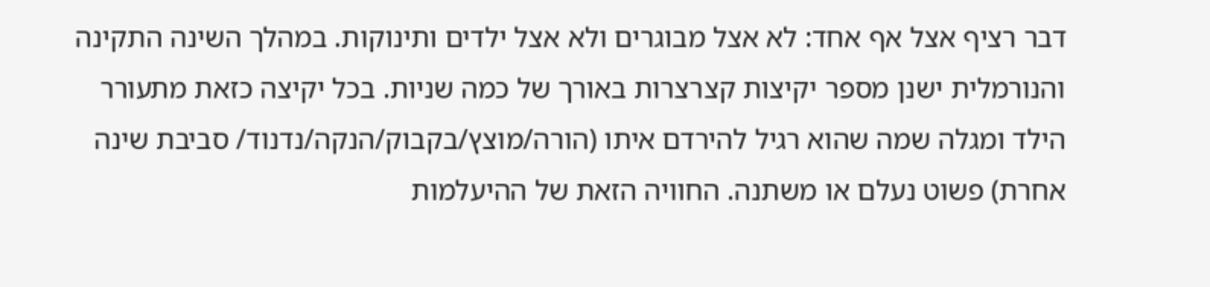דבר רציף אצל אף אחד: לא אצל מבוגרים ולא אצל ילדים ותינוקות. במהלך השינה התקינה והנורמלית ישנן מספר יקיצות קצרצרות באורך של כמה שניות. בכל יקיצה כזאת מתעורר הילד ומגלה שמה שהוא רגיל להירדם איתו (הורה/מוצץ/בקבוק/הנקה/נדנוד/ סביבת שינה אחרת) פשוט נעלם או משתנה. החוויה הזאת של ההיעלמות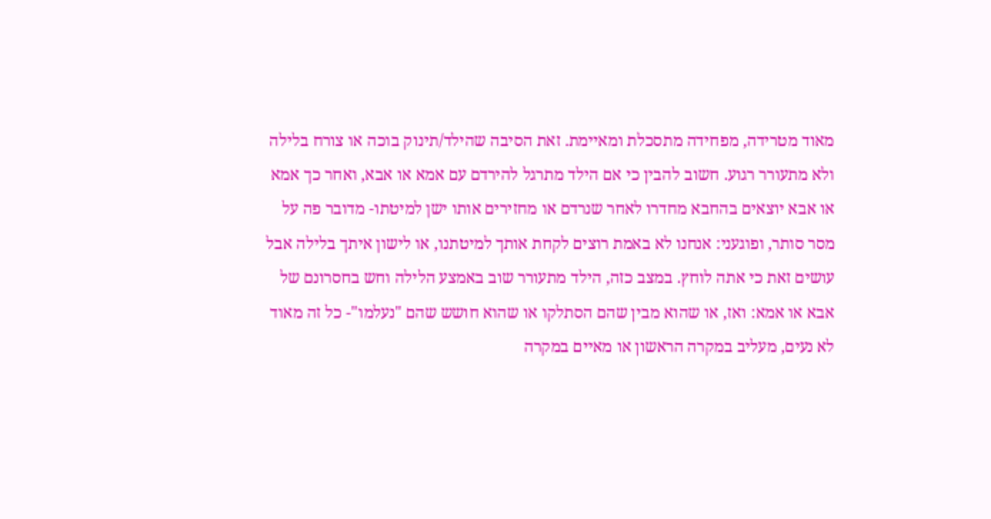מאוד מטרידה, מפחידה מתסכלת ומאיימת. זאת הסיבה שהילד/תינוק בוכה או צורח בלילה ולא מתעורר רגוע. חשוב להבין כי אם הילד מתרגל להירדם עם אמא או אבא, ואחר כך אמא או אבא יוצאים בהחבא מחדרו לאחר שנרדם או מחזירים אותו ישן למיטתו- מדובר פה על מסר סותר, ופוגעני: אנחנו לא באמת רוצים לקחת אותך למיטתנו, או לישון איתך בלילה אבל עושים זאת כי אתה לוחץ. במצב כזה, הילד מתעורר שוב באמצע הלילה וחש בחסרונם של אבא או אמא: ואז, או שהוא מבין שהם הסתלקו או שהוא חושש שהם "נעלמו"- כל זה מאוד לא נעים, מעליב במקרה הראשון או מאיים במקרה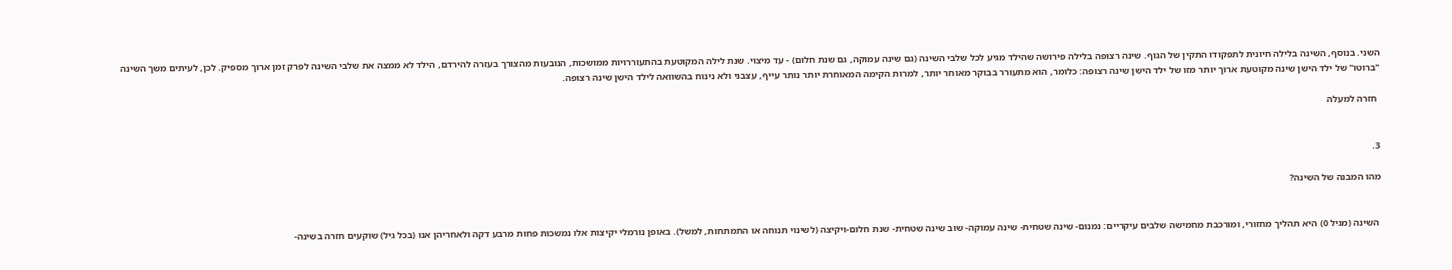השני. בנוסף, השינה בלילה חיונית לתפקודו התקין של הגוף. שינה רצופה בלילה פירושה שהילד מגיע לכל שלבי השינה (גם שינה עמוקה, גם שנת חלום) - עד מיצוי. שנת לילה המקוטעת בהתעוררויות ממושכות, הנובעות מהצורך בעזרה להירדם, הילד לא ממצה את שלבי השינה לפרק זמן ארוך מספיק. לכן, לעיתים משך השינה "ברוטו" של ילד הישן שינה מקוטעת ארוך יותר מזו של ילד הישן שינה רצופה: כלומר, הוא מתעורר בבוקר מאוחר יותר, למרות הקימה המאוחרת יותר נותר עייף, עצבני ולא נינוח בהשוואה לילד הישן שינה רצופה.

 חזרה למעלה


3.

מהו המבנה של השינה?


 השינה (מגיל 0) היא תהליך מחזורי, ומורכבת מחמישה שלבים עיקריים: נמנום- שינה שטחית- שינה עמוקה- שוב שינה שטחית- שנת חלום-ויקיצה (לשינוי תנוחה או התמתחות, למשל). באופן נורמלי יקיצות אלו נמשכות פחות מרבע דקה ולאחריהן אנו (בכל גיל) שוקעים חזרה בשינה-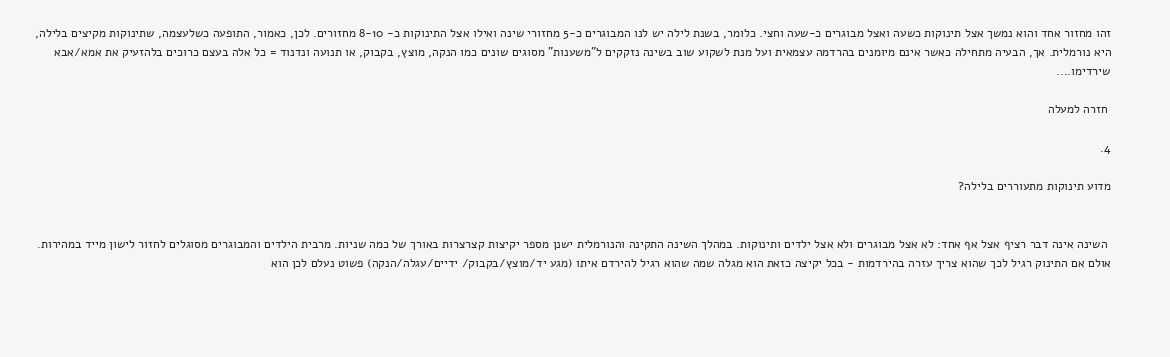זהו מחזור אחד והוא נמשך אצל תינוקות כשעה ואצל מבוגרים כ-שעה וחצי. כלומר, בשנת לילה יש לנו המבוגרים כ-5 מחזורי שינה ואילו אצל התינוקות כ- 8-10 מחזורים. לכן, כאמור, התופעה כשלעצמה, שתינוקות מקיצים בלילה, היא נורמלית. אך, הבעיה מתחילה כאשר אינם מיומנים בהרדמה עצמאית ועל מנת לשקוע שוב בשינה נזקקים ל"משענות" מסוגים שונים כמו הנקה, מוצץ, בקבוק, או תנועה ונדנוד = כל אלה בעצם כרוכים בלהזעיק את אמא/אבא שירדימו....

 חזרה למעלה

4.

מדוע תינוקות מתעוררים בלילה?


 השינה אינה דבר רציף אצל אף אחד: לא אצל מבוגרים ולא אצל ילדים ותינוקות. במהלך השינה התקינה והנורמלית ישנן מספר יקיצות קצרצרות באורך של כמה שניות. מרבית הילדים והמבוגרים מסוגלים לחזור לישון מייד במהירות. אולם אם התינוק רגיל לכך שהוא צריך עזרה בהירדמות - בכל יקיצה כזאת הוא מגלה שמה שהוא רגיל להירדם איתו (מגע יד/מוצץ/בקבוק/ ידיים/עגלה/הנקה) פשוט נעלם לכן הוא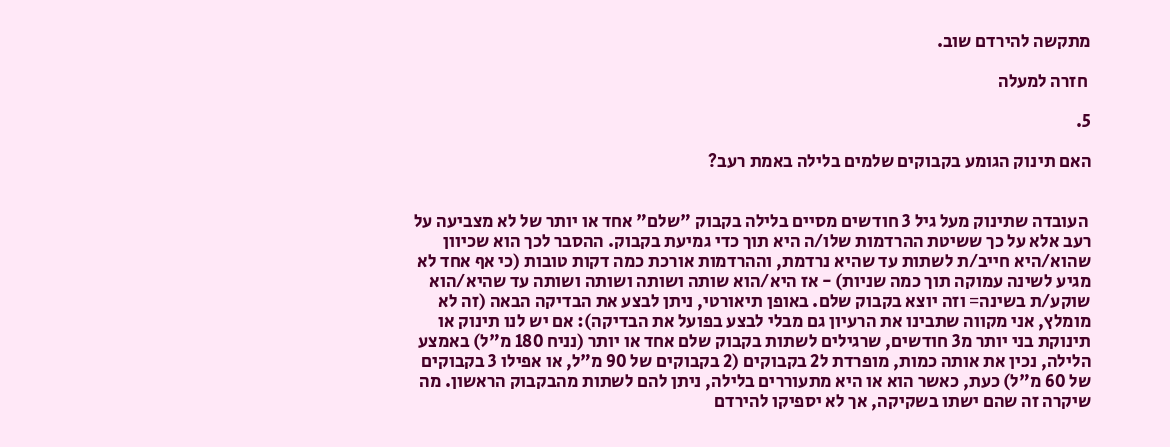מתקשה להירדם שוב.

 חזרה למעלה

5.

האם תינוק הגומע בקבוקים שלמים בלילה באמת רעב?


 העובדה שתינוק מעל גיל 3 חודשים מסיים בלילה בקבוק "שלם" אחד או יותר של לא מצביעה על רעב אלא על כך ששיטת ההרדמות שלו/ה היא תוך כדי גמיעת בקבוק. ההסבר לכך הוא שכיוון שהוא/היא חייב/ת לשתות עד שהיא נרדמת, וההרדמות אורכת כמה דקות טובות (כי אף אחד לא מגיע לשינה עמוקה תוך כמה שניות) - אז היא/הוא שותה ושותה ושותה ושותה עד שהיא/הוא שוקע/ת בשינה= וזה יוצא בקבוק שלם. באופן תיאורטי, ניתן לבצע את הבדיקה הבאה (זה לא מומלץ, אני מקווה שתבינו את הרעיון גם מבלי לבצע בפועל את הבדיקה): אם יש לנו תינוק או תינוקת בני יותר מ3 חודשים, שרגילים לשתות בקבוק שלם אחד או יותר (נניח 180 מ"ל) באמצע הלילה, נכין את אותה כמות, מופרדת ל2 בקבוקים (2 בקבוקים של 90 מ"ל, או אפילו 3 בקבוקים של 60 מ"ל) כעת, כאשר הוא או היא מתעוררים בלילה, ניתן להם לשתות מהבקבוק הראשון. מה שיקרה זה שהם ישתו בשקיקה, אך לא יספיקו להירדם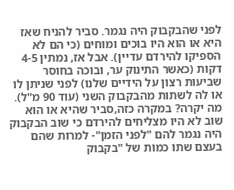לפני שהבקבוק היה נגמר. סביר להניח שאז היא או הוא היו בוכים ומוחים (כי הם לא הספיקו להירדם עדיין). אבל אז, נמתין 4-5 דקות (כאשר התינוק ער, ובוכה בחוסר שביעות רצון על הידיים שלנו) לפני שניתן לו או לה לשתות מהבקבוק השני (עוד 90 מ"ל). מה יקרה? במקרה כזה,סביר שהיא או הוא שוב לא היו מצליחים להירדם כי שוב הבקבוק היה נגמר להם "לפני הזמן"- למרות שהם בעצם שתו כמות של "בקבוק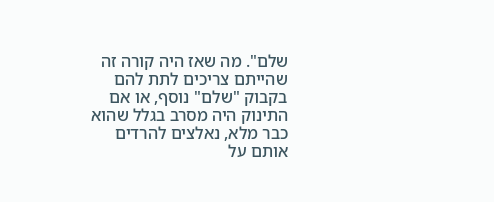שלם". מה שאז היה קורה זה שהייתם צריכים לתת להם בקבוק "שלם" נוסף, או אם התינוק היה מסרב בגלל שהוא כבר מלא, נאלצים להרדים אותם על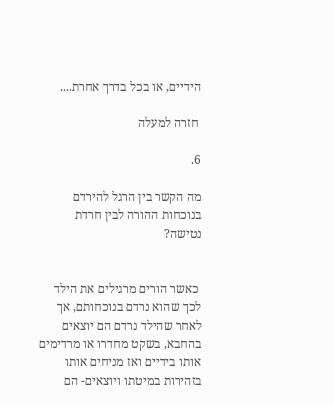הידיים, או בכל בדרך אחרת....

 חזרה למעלה

6.

מה הקשר בין הרגל להירדם בנוכחות ההורה לבין חרדת נטישה?


 כאשר הורים מרגילים את הילד לכך שהוא נרדם בנוכחותם, אך לאחר שהילד נרדם הם יוצאים בהחבא, בשקט מחדרו או מרדימים אותו בידיים ואז מניחים אותו בזהירות במיטתו ויוצאים- הם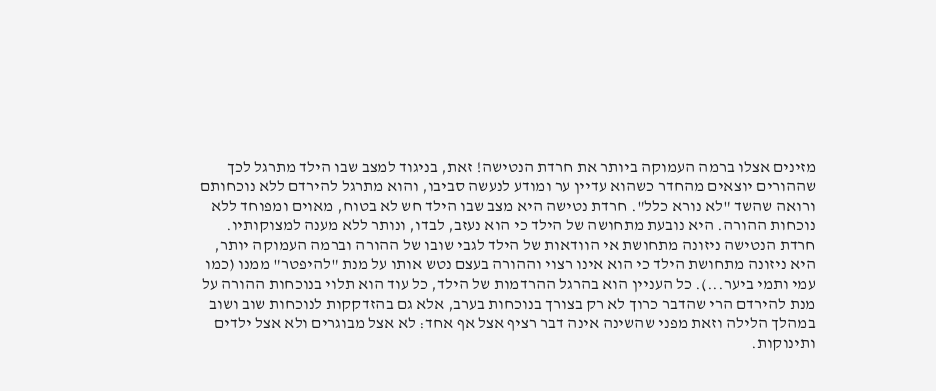מזינים אצלו ברמה העמוקה ביותר את חרדת הנטישה! זאת, בניגוד למצב שבו הילד מתרגל לכך שההורים יוצאים מהחדר כשהוא עדיין ער ומודע לנעשה סביבו, והוא מתרגל להירדם ללא נוכחותם ורואה שהשד "לא נורא כלל". חרדת נטישה היא מצב שבו הילד חש לא בטוח, מאוים ומפוחד ללא נוכחות ההורה. היא נובעת מתחושה של הילד כי הוא נעזב, לבדו, ונותר ללא מענה למצוקותיו. חרדת הנטישה ניזונה מתחושת אי הוודאות של הילד לגבי שובו של ההורה וברמה העמוקה יותר, היא ניזונה מתחושת הילד כי הוא אינו רצוי וההורה בעצם נטש אותו על מנת "להיפטר" ממנו (כמו עמי ותמי ביער...). כל העניין הוא בהרגל ההרדמות של הילד, כל עוד הוא תלוי בנוכחות ההורה על מנת להירדם הרי שהדבר כרוך לא רק בצורך בנוכחות בערב, אלא גם בהזדקקות לנוכחות שוב ושוב במהלך הלילה וזאת מפני שהשינה אינה דבר רציף אצל אף אחד: לא אצל מבוגרים ולא אצל ילדים ותינוקות.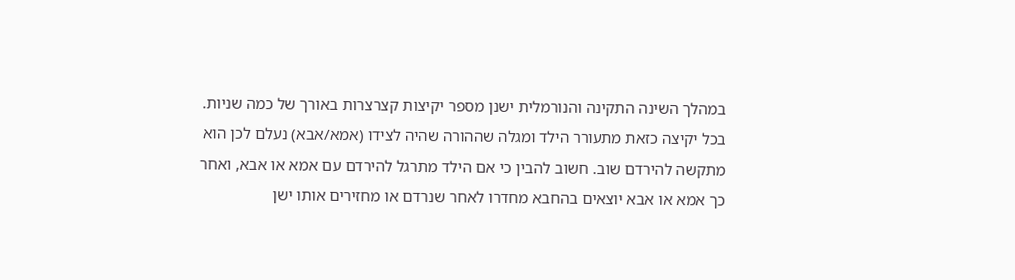במהלך השינה התקינה והנורמלית ישנן מספר יקיצות קצרצרות באורך של כמה שניות. בכל יקיצה כזאת מתעורר הילד ומגלה שההורה שהיה לצידו (אמא/אבא) נעלם לכן הוא מתקשה להירדם שוב. חשוב להבין כי אם הילד מתרגל להירדם עם אמא או אבא, ואחר כך אמא או אבא יוצאים בהחבא מחדרו לאחר שנרדם או מחזירים אותו ישן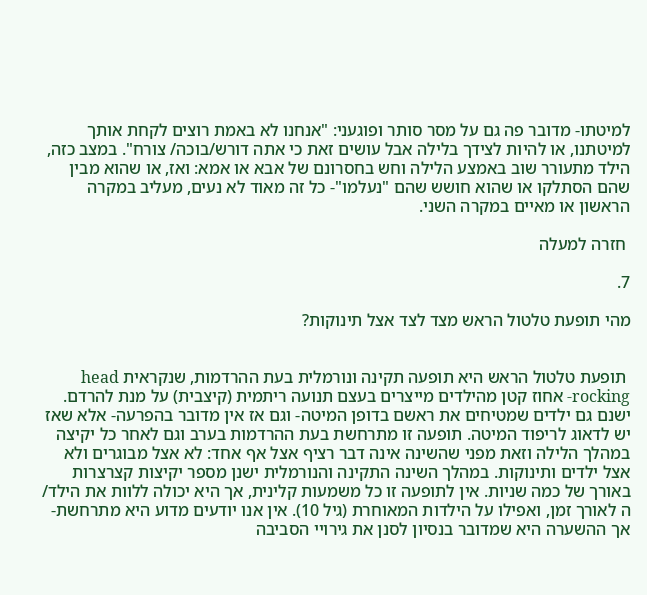למיטתו- מדובר פה גם על מסר סותר ופוגעני: "אנחנו לא באמת רוצים לקחת אותך למיטתנו, או להיות לצידך בלילה אבל עושים זאת כי אתה דורש/בוכה/ צורח". במצב כזה, הילד מתעורר שוב באמצע הלילה וחש בחסרונם של אבא או אמא: ואז, או שהוא מבין שהם הסתלקו או שהוא חושש שהם "נעלמו"- כל זה מאוד לא נעים, מעליב במקרה הראשון או מאיים במקרה השני.

 חזרה למעלה

7.

מהי תופעת טלטול הראש מצד לצד אצל תינוקות?


 תופעת טלטול הראש היא תופעה תקינה ונורמלית בעת ההרדמות, שנקראית head rocking- אחוז קטן מהילדים מייצרים בעצם תנועה ריתמית (קיצבית) על מנת להרדם. ישנם גם ילדים שמטיחים את ראשם בדופן המיטה- וגם אז אין מדובר בהפרעה- אלא שאז יש לדאוג לריפוד המיטה. תופעה זו מתרחשת בעת ההרדמות בערב וגם לאחר כל יקיצה במהלך הלילה וזאת מפני שהשינה אינה דבר רציף אצל אף אחד: לא אצל מבוגרים ולא אצל ילדים ותינוקות. במהלך השינה התקינה והנורמלית ישנן מספר יקיצות קצרצרות באורך של כמה שניות. אין לתופעה זו כל משמעות קלינית, אך היא יכולה ללוות את הילד/ ה לאורך זמן, ואפילו על הילדות המאוחרת (גיל 10). אין אנו יודעים מדוע היא מתרחשת- אך ההשערה היא שמדובר בנסיון לסנן את גירויי הסביבה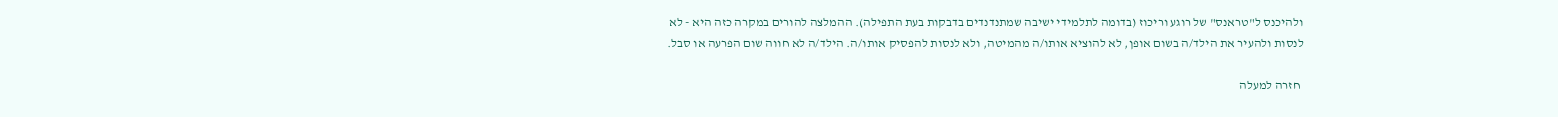ולהיכנס ל"טראנס" של רוגע וריכוז (בדומה לתלמידי ישיבה שמתנדנדים בדבקות בעת התפילה). ההמלצה להורים במקרה כזה היא - לא לנסות ולהעיר את הילד/ה בשום אופן, לא להוציא אותו/ה מהמיטה, ולא לנסות להפסיק אותו/ה. הילד/ה לא חווה שום הפרעה או סבל.

 חזרה למעלה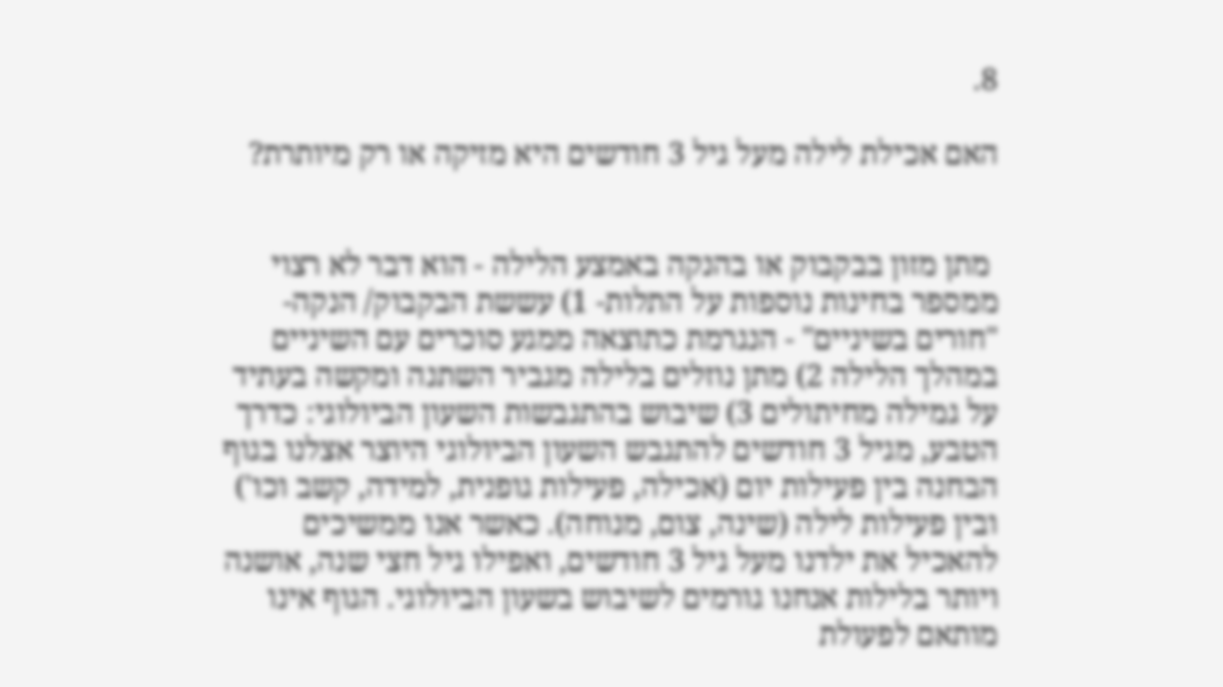8.

האם אכילת לילה מעל גיל 3 חודשים היא מזיקה או רק מיותרת?


 מתן מזון בבקבוק או בהנקה באמצע הלילה - הוא דבר לא רצוי ממספר בחינות נוספות על התלות- 1) עששת הבקבוק/ הנקה- "חורים בשיניים" - הנגרמת כתוצאה ממגע סוכרים עם השיניים במהלך הלילה 2) מתן נוזלים בלילה מגביר השתנה ומקשה בעתיד על גמילה מחיתולים 3) שיבוש בהתגבשות השעון הביולוגי: כדרך הטבע, מגיל 3 חודשים להתגבש השעון הביולוגי היוצר אצלנו בגוף הבחנה בין פעילות יום (אכילה, פעילות גופנית, למידה, קשב וכו') ובין פעילות לילה (שינה, צום, מנוחה). כאשר אנו ממשיכים להאכיל את ילדנו מעל גיל 3 חודשים, ואפילו גיל חצי שנה, אושנה ויותר בלילות אנחנו גורמים לשיבוש בשעון הביולוגי. הגוף אינו מותאם לפעולת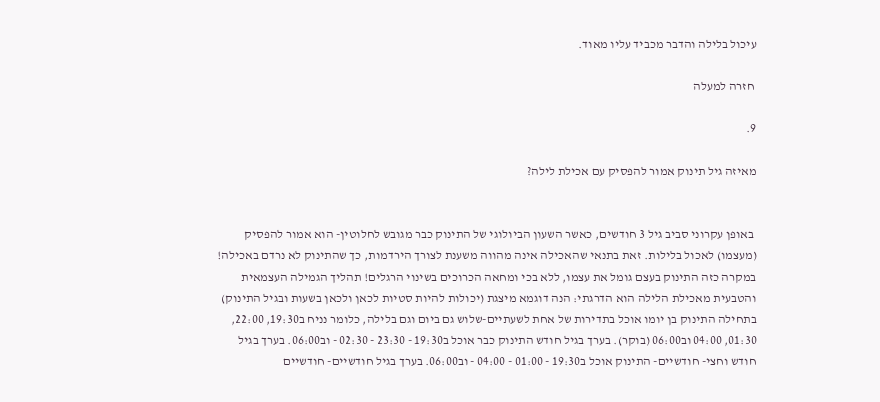עיכול בלילה והדבר מכביד עליו מאוד.

 חזרה למעלה

9.

מאיזה גיל תינוק אמור להפסיק עם אכילת לילה?


 באופן עקרוני סביב גיל 3 חודשים, כאשר השעון הביולוגי של התינוק כבר מגובש לחלוטין- הוא אמור להפסיק (מעצמו) לאכול בלילות. זאת בתנאי שהאכילה אינה מהווה משענת לצורך הירדמות, כך שהתינוק לא נרדם באכילה! במקרה כזה התינוק בעצם גומל את עצמו, ללא בכי ומחאה הכרוכים בשינוי הרגלים! תהליך הגמילה העצמאית והטבעית מאכילת הלילה הוא הדרגתי: הנה דוגמא מיצגת (יכולות להיות סטיות לכאן ולכאן בשעות ובגיל התינוק) בתחילה התינוק בן יומו אוכל בתדירות של אחת לשעתיים-שלוש גם ביום וגם בלילה, כלומר נניח ב19:30, 22:00, 01:30, 04:00 וב06:00 (בוקר). בערך בגיל חודש התינוק כבר אוכל ב19:30 - 23:30 - 02:30 - וב06:00. בערך בגיל חודש וחצי- חודשיים- התינוק אוכל ב19:30 - 01:00 - 04:00 - וב06:00. בערך בגיל חודשיים- חודשיים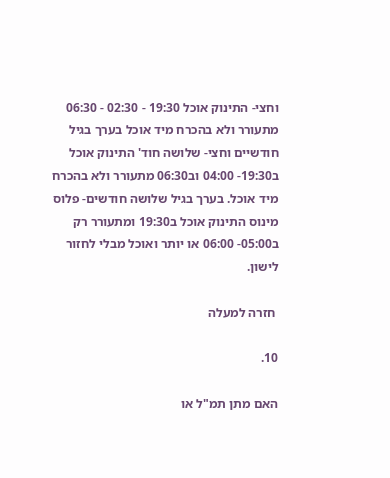וחצי- התינוק אוכל 19:30 - 02:30 - 06:30 מתעורר ולא בהכרח מיד אוכל בערך בגיל חודשיים וחצי- שלושה חוד' התינוק אוכל ב19:30- 04:00 וב06:30 מתעורר ולא בהכרח מיד אוכל. בערך בגיל שלושה חודשים- פלוס מינוס התינוק אוכל ב19:30 ומתעורר רק ב05:00- 06:00 או יותר ואוכל מבלי לחזור לישון.

 חזרה למעלה

10.

האם מתן תמ"ל או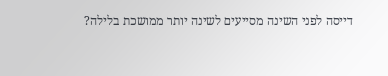דייסה לפני השינה מסייעים לשינה יותר ממושכת בלילה?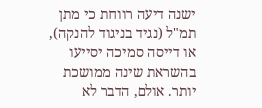ישנה דיעה רווחת כי מתן תמ"ל (נגיד בניגוד להנקה), או דייסה סמיכה יסייעו בהשראת שינה ממושכת יותר. אולם, הדבר לא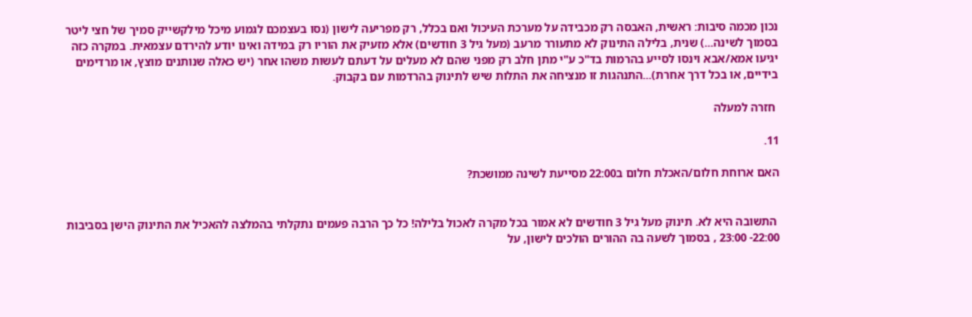נכון מכמה סיבות: ראשית, האבסה רק מכבידה על מערכת העיכול ואם בכלל, רק מפריעה לישון (נסו בעצמכם לגמוע מיכל מילקשייק סמיך של חצי ליטר בסמוך לשינה...) שנית, בלילה התינוק לא מתעורר מרעב (מעל גיל 3 חודשים) אלא מזעיק את הוריו רק במידה ואינו יודע להירדם עצמאית. במקרה כזה יגיעו אמא/אבא וינסו לסייע בהרמות בד"כ ע"י מתן חלב רק מפני שהם לא מעלים על דעתם לעשות משהו אחר (יש כאלה שנותנים מוצץ, או מרדימים בידיים, או בכל דרך אחרת)...התנהגות זו מנציחה את התלות שיש לתינוק בהרדמות עם בקבוק.

 חזרה למעלה

11.

האם ארוחת חלום/האכלת חלום ב22:00 מסייעת לשינה ממושכת?


 התשובה היא לא. תינוק מעל גיל 3 חודשים לא אמור בכל מקרה לאכול בלילה! כל כך הרבה פעמים נתקלתי בהמלצה להאכיל את התינוק הישן בסביבות 22:00- 23:00 , בסמוך לשעה בה ההורים הולכים לישון, על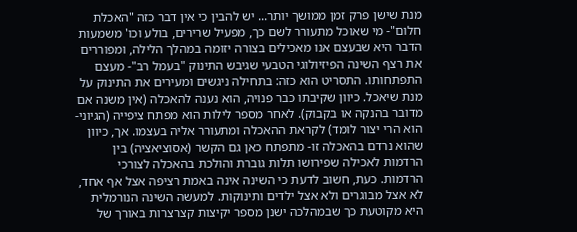מנת שישן פרק זמן ממושך יותר... יש להבין כי אין דבר כזה "האכלת חלום"- מי שאוכל מתעורר לשם כך, מפעיל שרירים, בולע וכו' משמעות הדבר היא שבעצם אנו מאכילים בצורה יזומה במהלך הלילה, ומפוררים את רצף השינה הפיזיולוגי הטבעי שגיבש התינוק "בעמל רב"- מעצם התפתחותו. התסריט הוא כזה: בתחילה ניגשים ומעירים את התינוק על מנת שיאכל. כיוון שקיבתו כבר פנויה, הוא נענה להאכלה (אין משנה אם מדובר בהנקה או בקבוק). לאחר מספר לילות הוא מפתח ציפייה (הגיוני- הוא הרי יצור לומד) לקראת ההאכלה ומתעורר אליה בעצמו. אך, כיוון שהוא נרדם בהאכלה זו- מתפתח כאן גם הקשר (אסוציאציה) בין הרדמות לאכילה שפירושו תלות גוברת והולכת בהאכלה לצורכי הרדמות. כעת, חשוב לדעת כי השינה אינה באמת רציפה אצל אף אחד, לא אצל מבוגרים ולא אצל ילדים ותינוקות. למעשה השינה הנורמלית היא מקוטעת כך שבמהלכה ישנן מספר יקיצות קצרצרות באורך של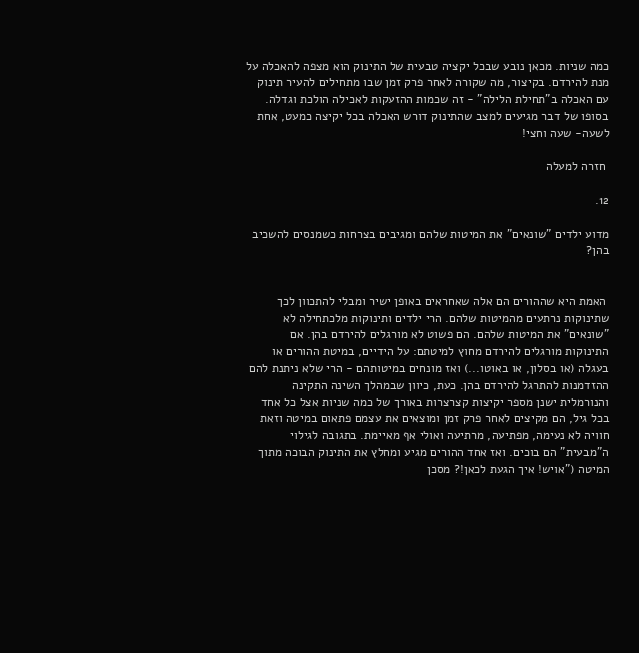כמה שניות. מכאן נובע שבכל יקציה טבעית של התינוק הוא מצפה להאכלה על מנת להירדם. בקיצור, מה שקורה לאחר פרק זמן שבו מתחילים להעיר תינוק עם האכלה ב"תחילת הלילה" - זה שכמות ההזעקות לאכילה הולכת וגדלה. בסופו של דבר מגיעים למצב שהתינוק דורש האכלה בכל יקיצה כמעט, אחת לשעה- שעה וחצי!

 חזרה למעלה

12.

מדוע ילדים "שונאים" את המיטות שלהם ומגיבים בצרחות כשמנסים להשכיב בהן?


 האמת היא שההורים הם אלה שאחראים באופן ישיר ומבלי להתכוון לכך שתינוקות נרתעים מהמיטות שלהם. הרי ילדים ותינוקות מלכתחילה לא "שונאים" את המיטות שלהם. הם פשוט לא מורגלים להירדם בהן. אם התינוקות מורגלים להירדם מחוץ למיטתם: על הידיים, במיטת ההורים או בעגלה (או בסלון, או באוטו...) ואז מונחים במיטותהם - הרי שלא ניתנת להם ההזדמנות להתרגל להירדם בהן. כעת, כיוון שבמהלך השינה התקינה והנורמלית ישנן מספר יקיצות קצרצרות באורך של כמה שניות אצל כל אחד בכל גיל, הם מקיצים לאחר פרק זמן ומוצאים את עצמם פתאום במיטה וזאת חוויה לא נעימה, מפתיעה, מרתיעה ואולי אף מאיימת. בתגובה לגילוי ה"מבעית" הם בוכים. ואז אחד ההורים מגיע ומחלץ את התינוק הבוכה מתוך המיטה ("אויש! איך הגעת לכאן!? מסכן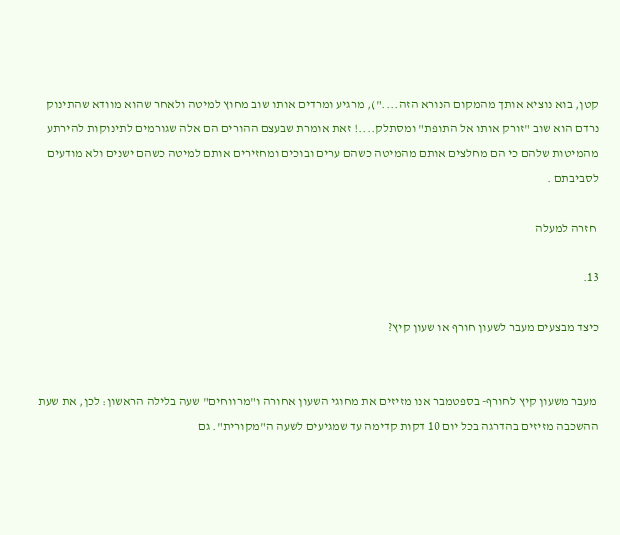קטן, בוא נוציא אותך מהמקום הנורא הזה...."), מרגיע ומרדים אותו שוב מחוץ למיטה ולאחר שהוא מוודא שהתינוק נרדם הוא שוב "זורק אותו אל התופת" ומסתלק....! זאת אומרת שבעצם ההורים הם אלה שגורמים לתינוקות להירתע מהמיטות שלהם כי הם מחלצים אותם מהמיטה כשהם ערים ובוכים ומחזירים אותם למיטה כשהם ישנים ולא מודעים לסביבתם .

 חזרה למעלה

13.

כיצד מבצעים מעבר לשעון חורף או שעון קיץ?


 מעבר משעון קיץ לחורף- בספטמבר אנו מזיזים את מחוגי השעון אחורה ו"מרווחים" שעה בלילה הראשון: לכן, את שעת ההשכבה מזיזים בהדרגה בכל יום 10 דקות קדימה עד שמגיעים לשעה ה"מקורית". גם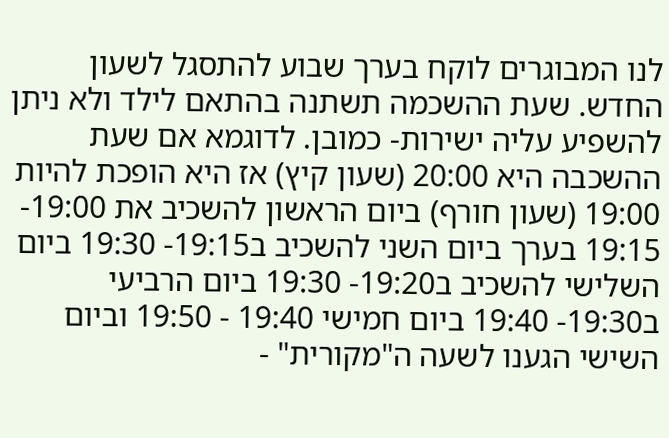לנו המבוגרים לוקח בערך שבוע להתסגל לשעון החדש. שעת ההשכמה תשתנה בהתאם לילד ולא ניתן להשפיע עליה ישירות- כמובן. לדוגמא אם שעת ההשכבה היא 20:00 (שעון קיץ) אז היא הופכת להיות 19:00 (שעון חורף) ביום הראשון להשכיב את 19:00- 19:15 בערך ביום השני להשכיב ב19:15- 19:30 ביום השלישי להשכיב ב19:20- 19:30 ביום הרביעי ב19:30- 19:40 ביום חמישי 19:40 - 19:50 וביום השישי הגענו לשעה ה"מקורית" -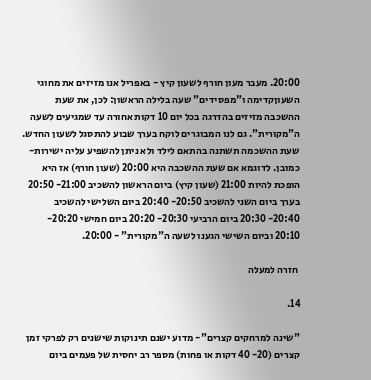20:00. מעבר מעון חורף לשעון קיץ - באפריל אנו מזיזים את מחוגי השעוןקדימה ו"מפסידים" שעה בלילה הראשון: לכן, את שעת ההשכבה מזיזים בהדרגה בכל יום 10 דקות אחורה עד שמגיעים לשעה ה"מקורית". גם לנו המבוגרים לוקח בערך שבוע להתסגל לשעון החדש. שעת ההשכמה תשתנה בהתאם לילד ולא ניתן להשפיע עליה ישירות- כמובן. לדוגמא אם שעת ההשכבה היא 20:00 (שעון חורף) אז היא הופכת להיות 21:00 (שעון קיץ) ביום הראשון להשכיב 21:00- 20:50 בערך ביום השני להשכיב 20:50- 20:40 ביום השלישי להשכיב 20:40- 20:30 ביום הרביעי 20:30- 20:20 ביום חמישי 20:20- 20:10 וביום השישי הגענו לשעה ה"מקורית" - 20:00.

 חזרה למעלה

14.

"שינה למרחקים קצרים"- מדוע ישנם תינוקות שישנים רק לפרקי זמן קצרים (20- 40 דקות או פחות) מספר רב יחסית של פעמים ביום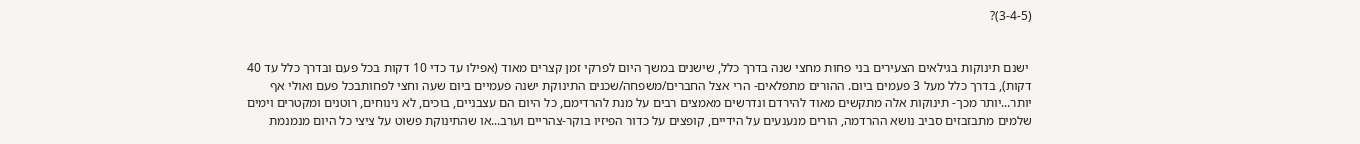(3-4-5)?


 ישנם תינוקות בגילאים הצעירים בני פחות מחצי שנה בדרך כלל, שישנים במשך היום לפרקי זמן קצרים מאוד (אפילו עד כדי 10 דקות בכל פעם ובדרך כלל עד 40 דקות), בדרך כלל מעל 3 פעמים ביום. ההורים מתפלאים- הרי אצל החברים/משפחה/שכנים התינוקת ישנה פעמיים ביום שעה וחצי לפחותבכל פעם ואולי אף יותר...יותר מכך- תינוקות אלה מתקשים מאוד להירדם ונדרשים מאמצים רבים על מנת להרדימם, כל היום הם עצבניים, בוכים, לא נינוחים, רוטנים ומקטרים וימים שלמים מתבזבזים סביב נושא ההרדמה, הורים מנענעים על הידיים, קופצים על כדור הפיזיו בוקר-צהריים וערב...או שהתינוקת פשוט על ציצי כל היום מנמנמת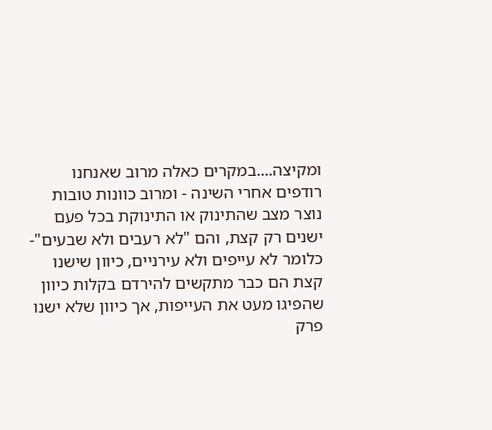ומקיצה....במקרים כאלה מרוב שאנחנו רודפים אחרי השינה - ומרוב כוונות טובות נוצר מצב שהתינוק או התינוקת בכל פעם ישנים רק קצת, והם "לא רעבים ולא שבעים"- כלומר לא עייפים ולא עירניים, כיוון שישנו קצת הם כבר מתקשים להירדם בקלות כיוון שהפיגו מעט את העייפות, אך כיוון שלא ישנו פרק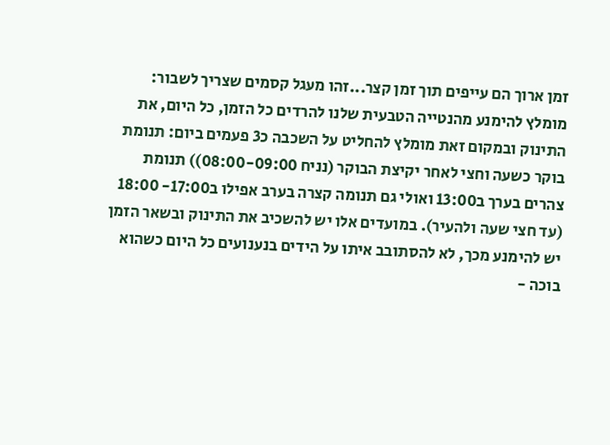זמן ארוך הם עייפים תוך זמן קצר...זהו מעגל קסמים שצריך לשבור: מומלץ להימנע מהנטייה הטבעית שלנו להרדים כל הזמן, כל היום, את התינוק ובמקום זאת מומלץ להחליט על השכבה כ3 פעמים ביום: תנומת בוקר כשעה וחצי לאחר יקיצת הבוקר (נניח 08:00-09:00)) תנומת צהרים בערך ב13:00 ואולי גם תנומה קצרה בערב אפילו ב17:00- 18:00 (עד חצי שעה ולהעיר). במועדים אלו יש להשכיב את התינוק ובשאר הזמן יש להימנע מכך, לא להסתובב איתו על הידים בנענועים כל היום כשהוא בוכה -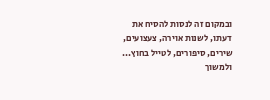ובמקום זה לנסות להסיח את דעתו, לשנות אוירה, צעצועים, שירים, סיפורים, לטייל בחוץ... ולמשוך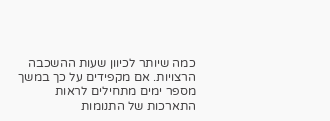כמה שיותר לכיוון שעות ההשכבה הרצויות. אם מקפידים על כך במשך מספר ימים מתחילים לראות התארכות של התנומות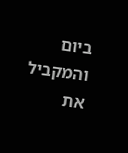ביום והמקביל את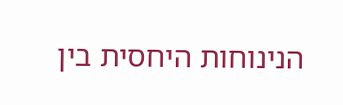הנינוחות היחסית בין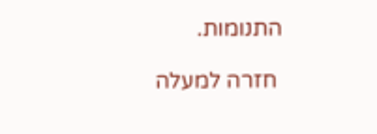התנומות.

 חזרה למעלה